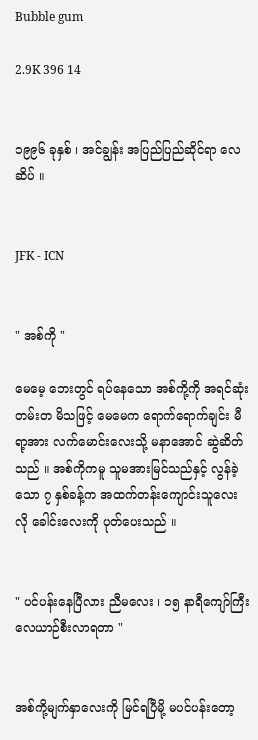Bubble gum

2.9K 396 14


၁၉၉၆ ခုနှစ် ၊ အင်ချွန်း အပြည်ပြည်ဆိုင်ရာ လေဆိပ် ။


JFK - ICN


" အစ်ကို "

မေမေ့ ဘေးတွင် ရပ်နေသော အစ်ကို့ကို အရင်ဆုံး တမ်းတ မိသဖြင့် မေမေက ရောက်ရောက်ချင်း မီရာ့အား လက်မောင်းလေးသို့ မနာအောင် ဆွဲဆိတ်သည် ။ အစ်ကိုကမူ သူမအားမြင်သည်နှင့် လွန်ခဲ့သော ၇ နှစ်ခန့်က အထက်တန်းကျောင်းသူလေးလို ခေါင်းလေးကို ပုတ်ပေးသည် ။


" ပင်ပန်းနေပြီလား ညီမလေး ၊ ၁၅ နာရီကျော်ကြီး လေယာဉ်စီးလာရတာ "


အစ်ကို့မျက်နှာလေးကို မြင်ရပြီမို့ မပင်ပန်းတော့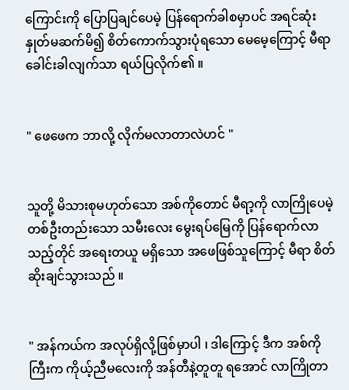ကြောင်းကို ပြောပြချင်ပေမဲ့ ပြန်ရောက်ခါစမှာပင် အရင်ဆုံး နှုတ်မဆက်မိ၍ စိတ်ကောက်သွားပုံရသော မေမေ့ကြောင့် မီရာ ခေါင်းခါလျက်သာ ရယ်ပြလိုက်၏ ။


" ဖေဖေက ဘာလို့ လိုက်မလာတာလဲဟင် "


သူတို့ မိသားစုမဟုတ်သော အစ်ကိုတောင် မီရာ့ကို လာကြိုပေမဲ့ တစ်ဦးတည်းသော သမီးလေး မွေးရပ်မြေကို ပြန်ရောက်လာသည့်တိုင် အရေးတယူ မရှိသော အဖေဖြစ်သူကြောင့် မီရာ စိတ်ဆိုးချင်သွားသည် ။


" အန်ကယ်က အလုပ်ရှိလို့ဖြစ်မှာပါ ၊ ဒါကြောင့် ဒီက အစ်ကိုကြီးက ကိုယ့်ညီမလေးကို အန်တီနဲ့တူတူ ရအောင် လာကြိုတာ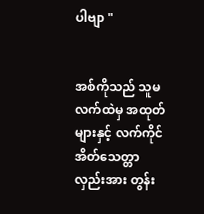ပါဗျာ "


အစ်ကိုသည် သူမ လက်ထဲမှ အထုတ်များနှင့် လက်ကိုင်အိတ်သေတ္တာလှည်းအား တွန်း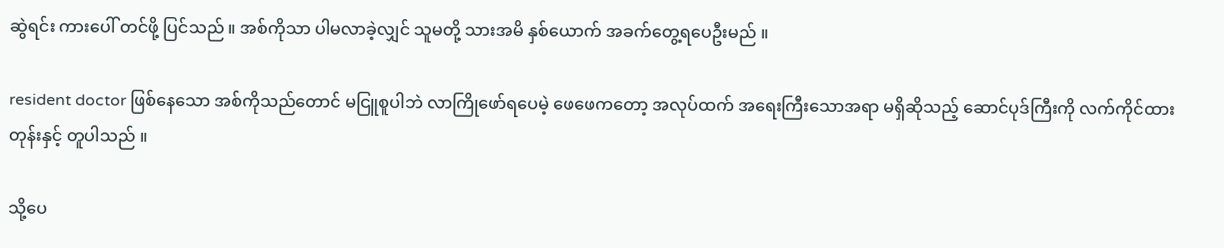ဆွဲရင်း ကားပေါ် တင်ဖို့ ပြင်သည် ။ အစ်ကိုသာ ပါမလာခဲ့လျှင် သူမတို့ သားအမိ နှစ်ယောက် အခက်တွေ့ရပေဦးမည် ။

resident doctor ဖြစ်နေသော အစ်ကိုသည်တောင် မငြူစူပါဘဲ လာကြိုဖော်ရပေမဲ့ ဖေဖေကတော့ အလုပ်ထက် အရေးကြီးသောအရာ မရှိဆိုသည့် ဆောင်ပုဒ်ကြီးကို လက်ကိုင်ထားတုန်းနှင့် တူပါသည် ။

သို့ပေ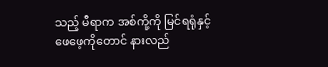သည့် မီရာက အစ်ကို့ကို မြင်ရရုံနှင့် ဖေဖေ့ကိုတောင် နားလည်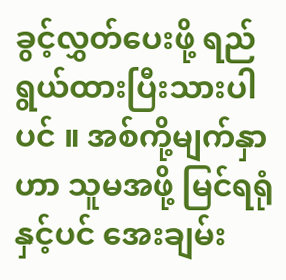ခွင့်လွှတ်ပေးဖို့ ရည်ရွယ်ထားပြီးသားပါပင် ။ အစ်ကို့မျက်နှာဟာ သူမအဖို့ မြင်ရရုံနှင့်ပင် အေးချမ်း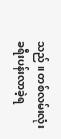သည် ။ တစ်လမ်းလုံး ခရီးပန်းလာခဲ့ရ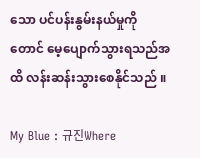သော ပင်ပန်းနွမ်းနယ်မှုကိုတောင် မေ့ပျောက်သွားရသည်အထိ လန်းဆန်းသွားစေနိုင်သည် ။

My Blue : 규진Where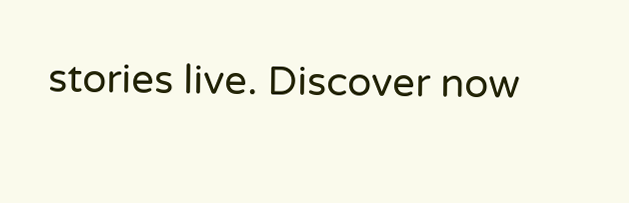stories live. Discover now